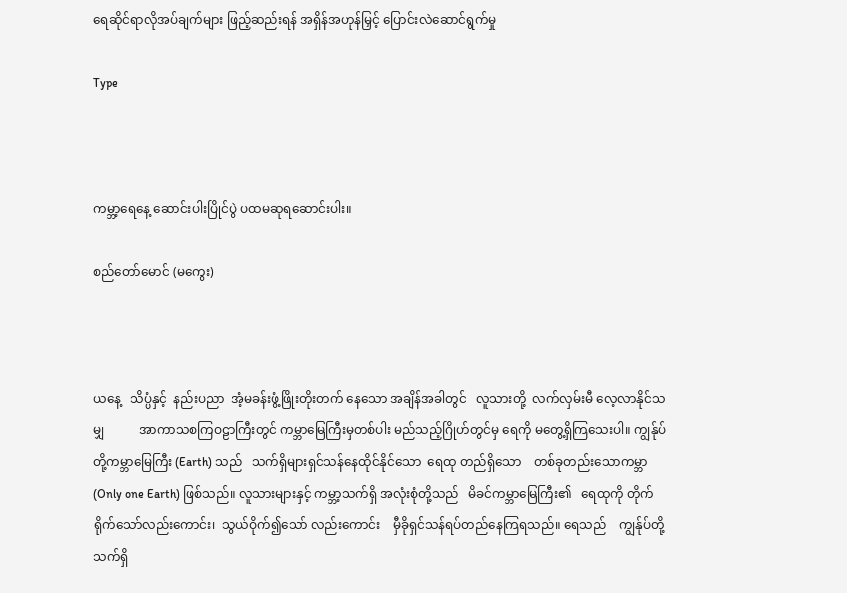ရေဆိုင်ရာလိုအပ်ချက်များ ဖြည့်ဆည်းရန် အရှိန်အဟုန်မြှင့် ပြောင်းလဲဆောင်ရွက်မှု

Type



ကမ္ဘာ့‌ရေနေ့ ဆောင်းပါးပြိုင်ပွဲ ပထမဆုရဆောင်းပါး။

စည်တော်မောင် (မကွေး)



ယနေ့   သိပ္ပံနှင့်  နည်းပညာ  အံ့မခန်းဖွံ့ဖြိုးတိုးတက် နေသော အချိန်အခါတွင်   လူသားတို့  လက်လှမ်းမီ လေ့လာနိုင်သမျှ           အာကာသစကြဝဠာကြီးတွင် ကမ္ဘာမြေကြီးမှတစ်ပါး မည်သည့်ဂြိုဟ်တွင်မှ ရေကို မတွေ့ရှိကြသေးပါ။ ကျွန်ုပ်တို့ကမ္ဘာမြေကြီး (Earth) သည်   သက်ရှိများရှင်သန်နေထိုင်နိုင်သော  ရေထု တည်ရှိသော    တစ်ခုတည်းသောကမ္ဘာ   (Only one Earth) ဖြစ်သည်။ လူသားများနှင့် ကမ္ဘာ့သက်ရှိ အလုံးစုံတို့သည်   မိခင်ကမ္ဘာမြေကြီး၏ ‌  ရေထုကို တိုက်ရိုက်သော်လည်းကောင်း၊  သွယ်ဝိုက်၍သော် လည်းကောင်း    မှီခိုရှင်သန်ရပ်တည်နေကြရသည်။ ရေသည်    ကျွန်ုပ်တို့   သက်ရှိ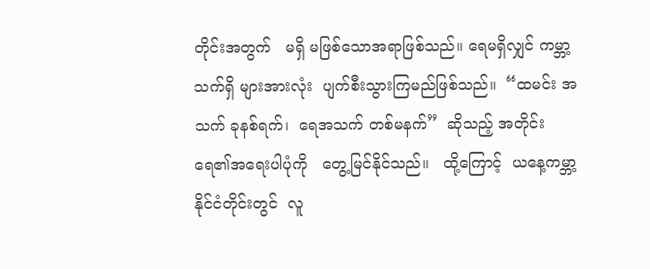တိုင်းအတွက်   မရှိ မဖြစ်သောအရာဖြစ်သည်။ ရေမရှိလျှင် ကမ္ဘာ့သက်ရှိ များအားလုံး  ပျက်စီးသွားကြမည်ဖြစ်သည်။  “ထမင်း အသက် ခုနစ်ရက်၊  ရေအသက် တစ်မနက်”  ဆိုသည့် အတိုင်း   ရေ၏အရေးပါပုံကို   တွေ့မြင်နိုင်သည်။   ထို့ကြောင့်  ယနေ့ကမ္ဘာ့နိုင်ငံတိုင်းတွင်  လူ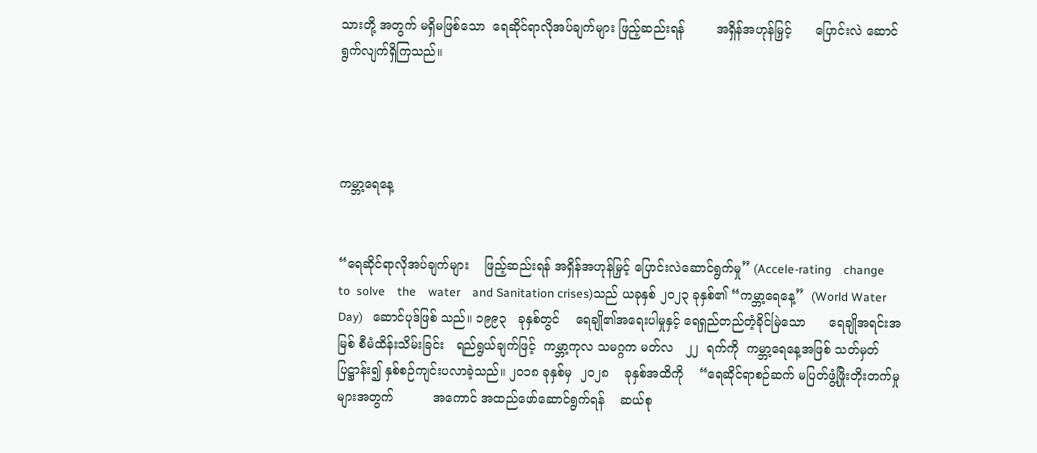သားတို့ အတွက် မရှိမဖြစ်သော  ရေဆိုင်ရာလိုအပ်ချက်များ ဖြည့်ဆည်းရန်        အရှိန်အဟုန်မြှင့်      ပြောင်းလဲ ဆောင်ရွက်လျက်ရှိကြသည်။




ကမ္ဘာ့ရေနေ့


“ရေဆိုင်ရာလိုအပ်ချက်များ    ဖြည့်ဆည်းရန် အရှိန်အဟုန်မြှင့် ပြောင်းလဲဆောင်ရွက်မှု” (Accele-rating    change   to  solve    the    water    and Sanitation crises)သည် ယခုနှစ် ၂၀၂၃ ခုနှစ်၏ “ကမ္ဘာ့ရေနေ့”  (World Water Day)   ဆောင်ပုဒ်ဖြစ် သည်။ ၁၉၉၃   ခုနှစ်တွင်    ရေချို၏အရေးပါမှုနှင့် ရေရှည်တည်တံ့ခိုင်မြဲသော      ရေချိုအရင်းအမြစ် စီမံထိန်းသိမ်းခြင်း   ရည်ရွယ်ချက်ဖြင့်  ကမ္ဘာ့ကုလ သမဂ္ဂက မတ်လ   ၂၂  ရက်ကို  ကမ္ဘာ့ရေနေ့အဖြစ် သတ်မှတ်ပြဋ္ဌာန်း၍ နှစ်စဉ်ကျင်းပလာခဲ့သည်။ ၂၀၁၈ ခုနှစ်မှ  ၂၀၂၈    ခုနှစ်အထိကို    “ရေဆိုင်ရာစဉ်ဆက် မပြတ်ဖွံ့ဖြိုးတိုးတက်မှုများအတွက်          အကောင် အထည်ဖော်ဆောင်ရွက်ရန်    ဆယ်စု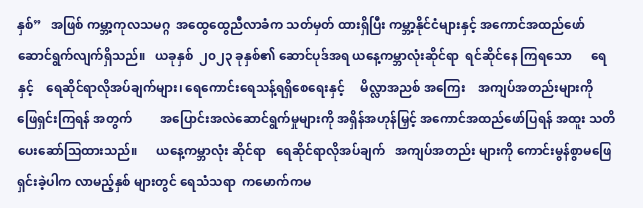နှစ်”   အဖြစ် ကမ္ဘာ့ကုလသမဂ္ဂ  အထွေထွေညီလာခံက သတ်မှတ် ထားရှိပြီး ကမ္ဘာ့နိုင်ငံများနှင့် အကောင်အထည်ဖော် ဆောင်ရွက်လျက်ရှိသည်။   ယခုနှစ်  ၂၀၂၃ ခုနှစ်၏ ဆောင်ပုဒ်အရ ယနေ့ကမ္ဘာလုံးဆိုင်ရာ  ရင်ဆိုင်နေ ကြရသော      ရေနှင့်    ရေဆိုင်ရာလိုအပ်ချက်များ၊ ရေကောင်းရေသန့်ရရှိစေရေးနှင့်     မိလ္လာအညစ် အကြေး    အကျပ်အတည်းများကို     ဖြေရှင်းကြရန် အတွက်         အပြောင်းအလဲဆောင်ရွက်မှုများကို အရှိန်အဟုန်မြှင့် အကောင်အထည်ဖော်ပြရန် အထူး သတိပေးဆော်သြထားသည်။      ယနေ့ကမ္ဘာလုံး ဆိုင်ရာ   ရေဆိုင်ရာလိုအပ်ချက်   အကျပ်အတည်း များကို ကောင်းမွန်စွာမဖြေရှင်းခဲ့ပါက လာမည့်နှစ် များတွင် ရေသံသရာ  ကမောက်ကမ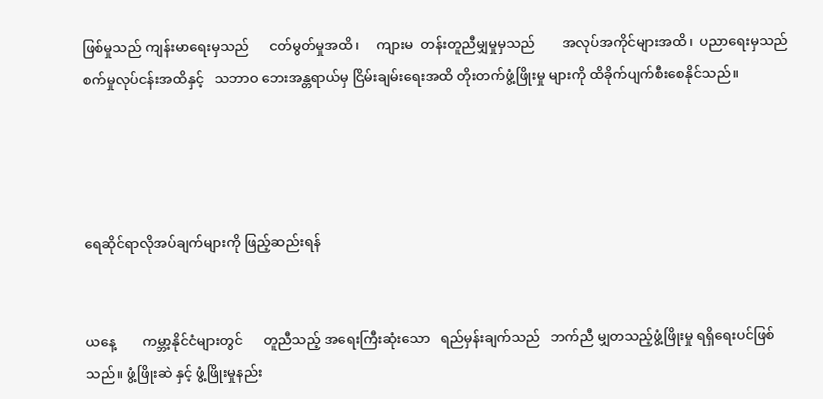ဖြစ်မှုသည် ကျန်းမာရေးမှသည်      ငတ်မွတ်မှုအထိ၊     ကျားမ  တန်းတူညီမျှမှုမှသည်        အလုပ်အကိုင်များအထိ၊  ပညာရေးမှသည်   စက်မှုလုပ်ငန်းအထိနှင့်   သဘာဝ ဘေးအန္တရာယ်မှ ငြိမ်းချမ်းရေးအထိ တိုးတက်ဖွံ့ဖြိုးမှု များကို ထိခိုက်ပျက်စီးစေနိုင်သည်။




ရေဆိုင်ရာလိုအပ်ချက်များကို ဖြည့်ဆည်းရန်


ယနေ့        ကမ္ဘာ့နိုင်ငံများတွင်      တူညီသည့် အရေးကြီးဆုံးသော   ရည်မှန်းချက်သည်   ဘက်ညီ မျှတသည့်ဖွံ့ဖြိုးမှု ရရှိရေးပင်ဖြစ်သည်။ ဖွံ့ဖြိုးဆဲ နှင့် ဖွံ့ဖြိုးမှုနည်း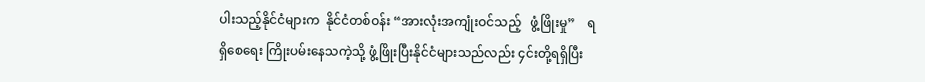ပါးသည့်နိုင်ငံများက  နိုင်ငံတစ်ဝန်း “အားလုံးအကျုံးဝင်သည့်   ဖွံ့ဖြိုးမှု”    ရရှိစေရေး ကြိုးပမ်းနေသကဲ့သို့ ဖွံ့ဖြိုးပြီးနိုင်ငံများသည်လည်း ၄င်းတို့ရရှိပြီး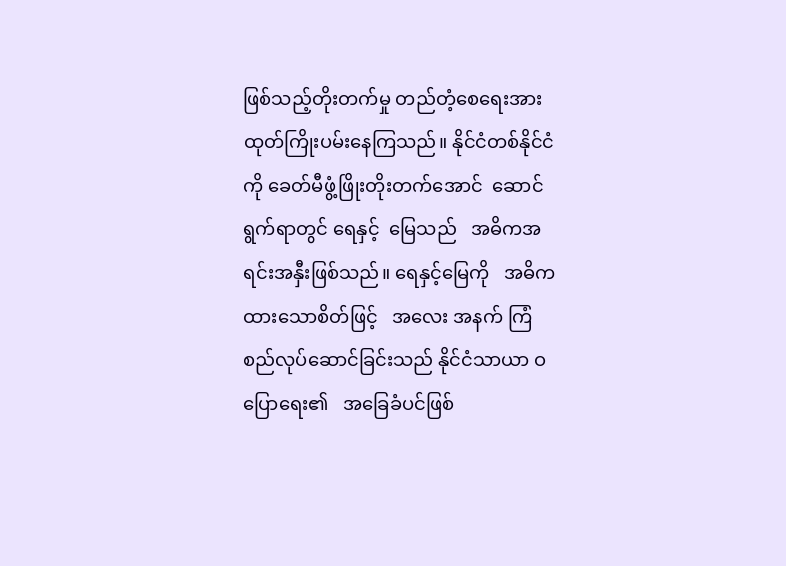ဖြစ်သည့်တိုးတက်မှု တည်တံ့စေရေးအားထုတ်ကြိုးပမ်းနေကြသည်။ နိုင်ငံတစ်နိုင်ငံကို ခေတ်မီဖွံ့ဖြိုးတိုးတက်အောင်  ဆောင်ရွက်ရာတွင် ရေနှင့်  မြေသည်   အဓိကအရင်းအနှီးဖြစ်သည်။ ရေနှင့်မြေကို   အဓိကထားသောစိတ်ဖြင့်   အလေး အနက် ကြံစည်လုပ်ဆောင်ခြင်းသည် နိုင်ငံသာယာ ဝပြောရေး၏   အခြေခံပင်ဖြစ်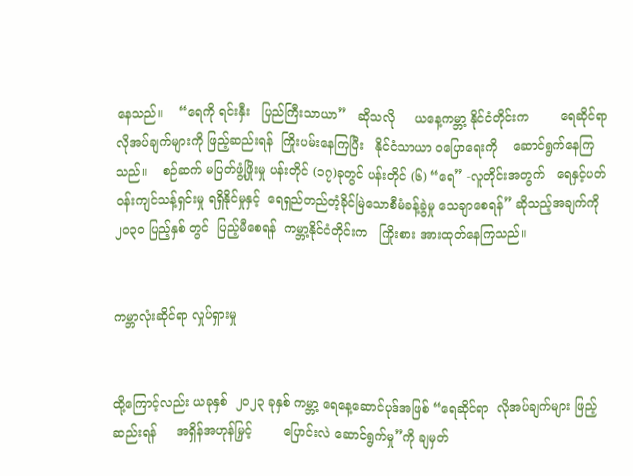နေသည်။    “ရေကို ရင်းနှီး   ပြည်ကြီးသာယာ”   ဆိုသလို     ယနေ့ကမ္ဘာ့ နိုင်ငံတိုင်းက        ရေဆိုင်ရာ        လိုအပ်ချက်များကို ဖြည့်ဆည်းရန်  ကြိုးပမ်းနေကြပြီး   နိုင်ငံသာယာ ဝပြောရေးကို    ဆောင်ရွက်နေကြသည်။    စဉ်ဆက် မပြတ်ဖွံ့ဖြိုးမှု ပန်းတိုင် (၁၇)ခုတွင် ပန်းတိုင် (၆) “ရေ” -လူတိုင်းအတွက်   ရေနှင့်ပတ်ဝန်းကျင်သန့်ရှင်းမှု ရရှိနိုင်မှုနှင့်  ရေရှည်တည်တံ့ခိုင်မြဲသောစီမံခန့်ခွဲမှု သေချာစေရန်” ဆိုသည့်အချက်ကို ၂၀၃၀ ပြည့်နှစ် တွင်  ပြည့်မီစေရန်  ကမ္ဘာ့နိုင်ငံတိုင်းက   ကြိုးစား အားထုတ်နေကြသည်။


ကမ္ဘာလုံးဆိုင်ရာ လှုပ်ရှားမှု


ထို့ကြောင့်လည်း ယခုနှစ်  ၂၀၂၃ ခုနှစ် ကမ္ဘာ့ ရေနေ့ဆောင်ပုဒ်အဖြစ် “ရေဆိုင်ရာ  လိုအပ်ချက်များ ဖြည့်ဆည်းရန်     အရှိန်အဟုန်မြှင့်        ပြောင်းလဲ ဆောင်ရွက်မှု”ကို ချမှတ်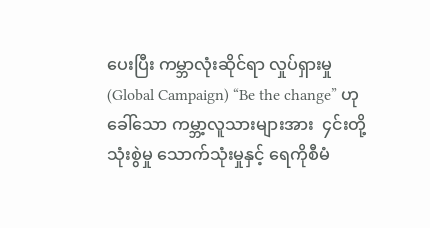ပေးပြီး ကမ္ဘာလုံးဆိုင်ရာ လှုပ်ရှားမှု (Global Campaign) “Be the change” ဟုခေါ်သော ကမ္ဘာ့လူသားများအား  ၄င်းတို့သုံးစွဲမှု သောက်သုံးမှုနှင့် ရေကိုစီမံ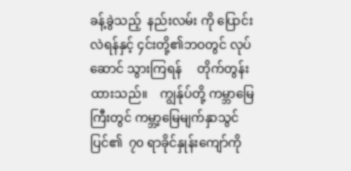ခန့်ခွဲသည့်  နည်းလမ်း ကို ပြောင်းလဲရန်နှင့် ၄င်းတို့၏ဘဝတွင် လုပ်ဆောင် သွားကြရန်     တိုက်တွန်းထားသည်။    ကျွန်ုပ်တို့ ကမ္ဘာမြေကြီးတွင် ကမ္ဘာ့မြေမျက်နှာသွင်ပြင်၏  ၇၀ ရာခိုင်နှုန်းကျော်ကို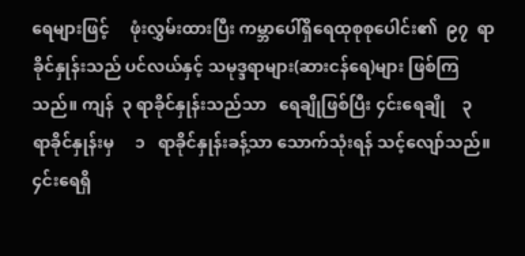ရေများဖြင့်     ဖုံးလွှမ်းထားပြီး ကမ္ဘာပေါ်ရှိရေထုစုစုပေါင်း၏  ၉၇  ရာခိုင်နှုန်းသည် ပင်လယ်နှင့် သမုဒ္ဒရာများ(ဆားငန်ရေ)များ ဖြစ်ကြ သည်။ ကျန်  ၃ ရာခိုင်နှုန်းသည်သာ   ရေချိုဖြစ်ပြီး ၄င်းရေချို    ၃    ရာခိုင်နှုန်းမှ     ၁   ရာခိုင်နှုန်းခန့်သာ ‌သောက်သုံးရန် သင့်လျော်သည်။  ၄င်းရေရှိ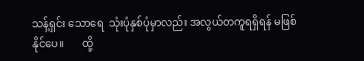သန့်ရှင်း သောရေ  သုံးပုံနှစ်ပုံမှာလည်း အလွယ်တကူရရှိရန် မဖြစ်နိုင်ပေ။       ထို့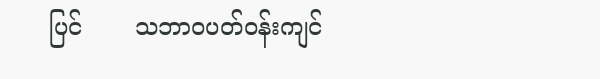ပြင်       သဘာဝပတ်ဝန်းကျင်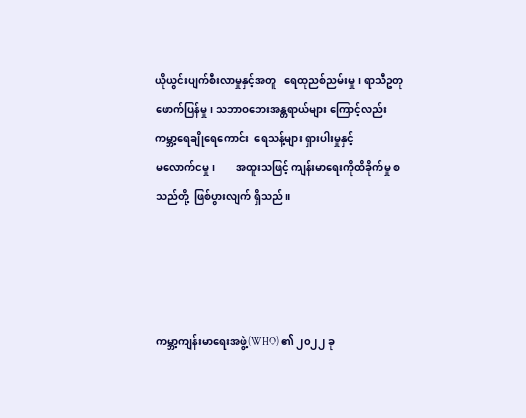ယိုယွင်းပျက်စီးလာမှုနှင့်အတူ   ရေထုညစ်ညမ်းမှု၊ ရာသီဥတုဖောက်ပြန်မှု၊ သဘာဝဘေးအန္တရာယ်များ ကြောင့်လည်း  ကမ္ဘာ့ရေချိုရေကောင်း  ရေသန့်များ ရှားပါးမှုနှင့်        မ‌လောက်ငမှု၊        အထူးသဖြင့် ကျန်းမာရေးကိုထိခိုက်မှု စသည်တို့  ဖြစ်ပွားလျက် ရှိသည်။




ကမ္ဘာ့ကျန်းမာရေးအဖွဲ့(WHO) ၏ ၂၀၂၂ ခု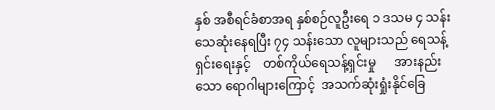နှစ် အစီရင်ခံစာအရ နှစ်စဉ်လူဦးရေ ၁ ဒသမ ၄ သန်း သေဆုံးနေရပြီး ၇၄ သန်းသော လူများသည် ရေသန့် ရှင်းရေးနှင့်    တစ်ကိုယ်ရေသန့်ရှင်းမှု      အားနည်း သော ရောဂါများကြောင့်  အသက်ဆုံးရှုံးနိုင်ခြေ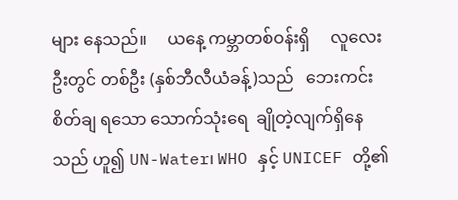များ နေသည်။     ယနေ့ ကမ္ဘာတစ်ဝန်းရှိ     လူလေးဦးတွင် တစ်ဦး (နှစ်ဘီလီယံခန့်)သည်   ဘေးကင်းစိတ်ချ ရသော သောက်သုံးရေ  ချိုတဲ့လျက်ရှိနေသည် ဟူ၍ UN-Water၊ WHO နှင့် UNICEF တို့၏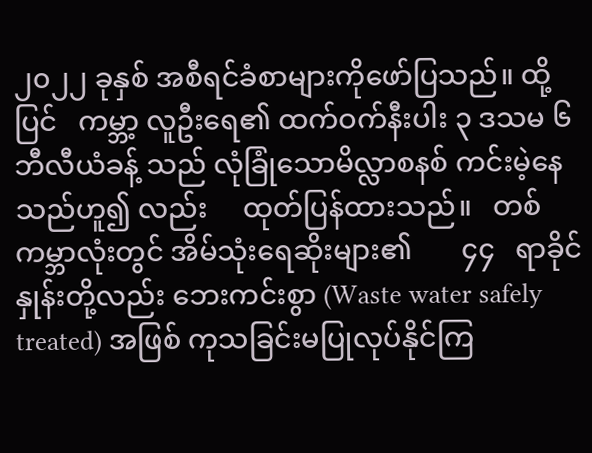၂၀၂၂ ခုနှစ် အစီရင်ခံစာများကိုဖော်ပြသည်။ ထို့ပြင်   ကမ္ဘာ့ လူဦးရေ၏ ထက်ဝက်နီးပါး ၃ ဒသမ ၆ ဘီလီယံခန့် သည် လုံခြုံသောမိလ္လာစနစ် ကင်းမဲ့နေသည်ဟူ၍ လည်း     ထုတ်ပြန်ထားသည်။   တစ်ကမ္ဘာလုံးတွင် အိမ်သုံးရေဆိုးများ၏       ၄၄   ရာခိုင်နှုန်းတို့လည်း ဘေးကင်းစွာ (Waste water safely treated) အဖြစ် ကုသခြင်းမပြုလုပ်နိုင်ကြ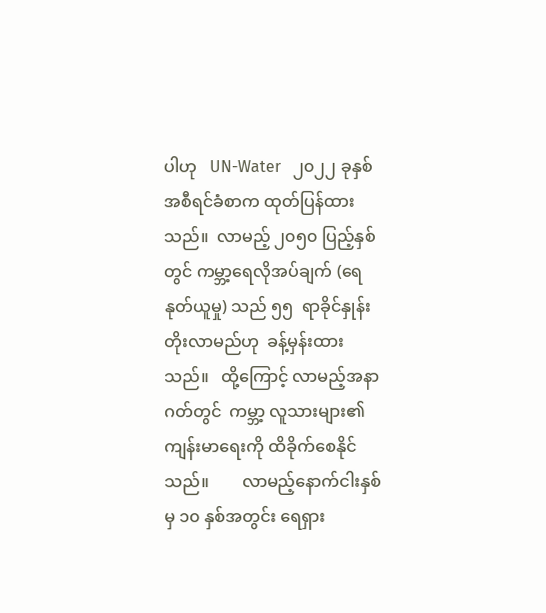ပါဟု   UN-Water   ၂၀၂၂ ခုနှစ် အစီရင်ခံစာက ထုတ်ပြန်ထားသည်။  လာမည့် ၂၀၅၀ ပြည့်နှစ်တွင် ကမ္ဘာ့ရေလိုအပ်ချက် (ရေနုတ်ယူမှု) သည် ၅၅  ရာခိုင်နှုန်းတိုးလာမည်ဟု  ခန့်မှန်းထား သည်။   ထို့ကြောင့် လာမည့်အနာဂတ်တွင်  ကမ္ဘာ့ လူသားများ၏ ကျန်းမာရေးကို ထိခိုက်စေနိုင်သည်။        လာမည့်နောက်ငါးနှစ်မှ ၁၀ နှစ်အတွင်း ရေရှား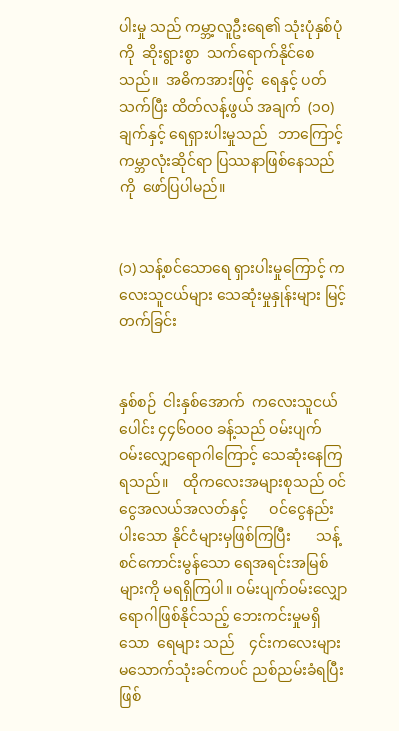ပါးမှု သည် ကမ္ဘာ့လူဦးရေ၏ သုံးပုံနှစ်ပုံကို  ဆိုးရွားစွာ  သက်ရောက်နိုင်စေသည်။  အဓိကအားဖြင့်  ရေနှင့် ပတ်သက်ပြီး ထိတ်လန့်ဖွယ် အချက်  (၁၀) ချက်နှင့် ရေရှားပါးမှုသည်   ဘာကြောင့်   ကမ္ဘာလုံးဆိုင်ရာ ပြဿနာဖြစ်နေသည်ကို  ဖော်ပြပါမည်။


(၁) သန့်စင်သောရေ ရှားပါးမှုကြောင့် ကလေးသူငယ်များ သေဆုံးမှုနှုန်းများ မြင့်တက်ခြင်း


နှစ်စဉ်  ငါးနှစ်အောက်  ကလေးသူငယ်ပေါင်း ၄၄၆၀၀၀ ခန့်သည် ဝမ်းပျက် ဝမ်းလျှောရောဂါကြောင့် သေဆုံးနေကြရသည်။    ထိုကလေးအများစုသည် ဝင်ငွေအလယ်အလတ်နှင့်      ဝင်ငွေနည်းပါးသော နိုင်ငံများမှဖြစ်ကြပြီး       သန့်စင်ကောင်းမွန်သော ရေအရင်းအမြစ်များကို မရရှိကြပါ။ ဝမ်းပျက်ဝမ်းလျှော ရောဂါဖြစ်နိုင်သည့် ဘေးကင်းမှုမရှိသော  ရေများ သည်    ၄င်းကလေးများ     မသောက်သုံးခင်ကပင် ညစ်ညမ်းခံရပြီးဖြစ်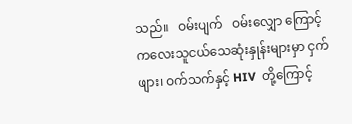သည်။   ဝမ်းပျက်   ဝမ်းလျှော ကြောင့် ကလေးသူငယ်သေဆုံးနှုန်းများမှာ ငှက်ဖျား၊ ဝက်သက်နှင့် HIV  တို့ကြောင့်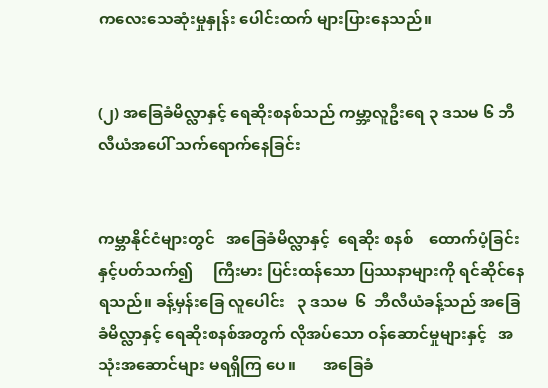ကလေးသေဆုံးမှုနှုန်း ပေါင်းထက် များပြားနေသည်။


(၂) အခြေခံမိလ္လာနှင့် ‌ရေဆိုးစနစ်သည် ကမ္ဘာ့လူဦးရေ ၃ ဒသမ ၆ ဘီလီယံအပေါ် သက်ရောက်နေခြင်း


ကမ္ဘာနိုင်ငံများတွင်   အခြေခံမိလ္လာနှင့်  ရေဆိုး စနစ်    ထောက်ပံ့ခြင်းနှင့်ပတ်သက်၍     ကြီးမား ပြင်းထန်သော ပြဿနာများကို ရင်ဆိုင်နေရသည်။ ခန့်မှန်းခြေ လူပေါင်း   ၃ ဒသမ  ၆  ဘီလီယံခန့်သည် အခြေခံမိလ္လာနှင့် ရေဆိုးစနစ်အတွက် လိုအပ်သော ဝန်ဆောင်မှုများနှင့်   အသုံးအဆောင်များ မရရှိကြ ပေ။       အခြေခံ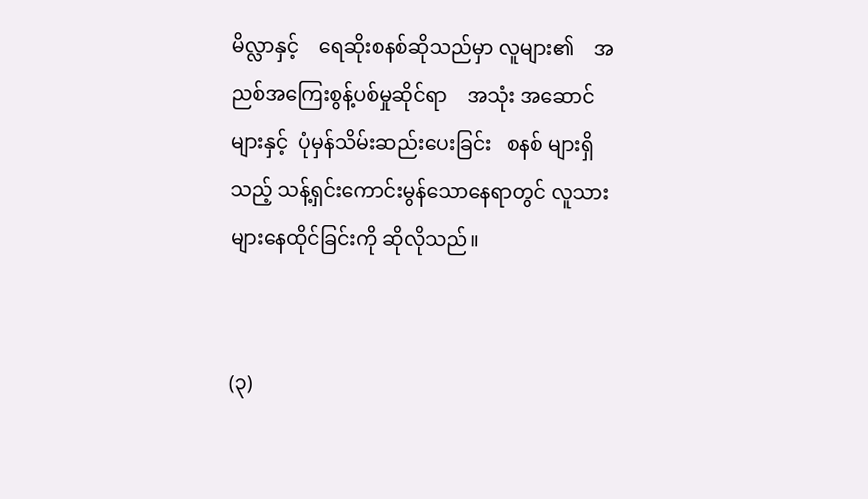မိလ္လာနှင့်    ရေဆိုးစနစ်ဆိုသည်မှာ လူများ၏    အညစ်အကြေးစွန့်ပစ်မှုဆိုင်ရာ    အသုံး အဆောင်များနှင့်  ပုံမှန်သိမ်းဆည်းပေးခြင်း   စနစ် များရှိသည့် သန့်ရှင်းကောင်းမွန်သောနေရာတွင် လူသားများနေထိုင်ခြင်းကို ဆိုလိုသည်။


(၃)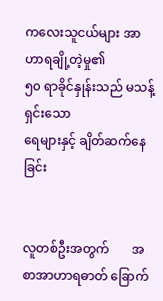ကလေးသူငယ်များ အာဟာရချို့တဲ့မှု၏
၅၀ ရာခိုင်နှုန်းသည် မသန့်ရှင်းသော
ရေများနှင့် ချိတ်ဆက်နေခြင်း


လူတစ်ဦးအတွက်       အစာအာဟာရဓာတ် ခြောက်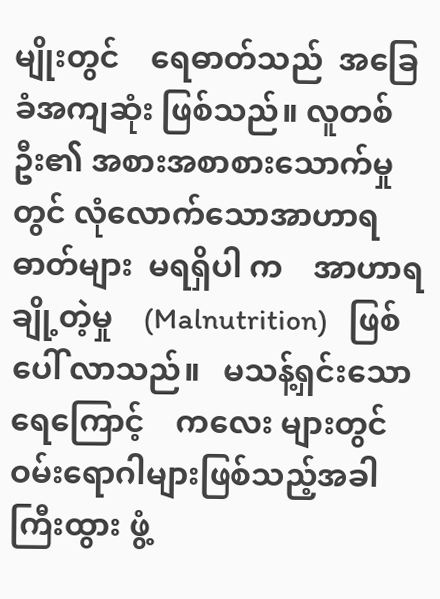မျိုးတွင်    ရေဓာတ်သည်  အခြေခံအကျဆုံး ဖြစ်သည်။ လူတစ်ဦး၏ အစားအစာစားသောက်မှု တွင် လုံလောက်သောအာဟာရဓာတ်များ  မရရှိပါ က    အာဟာရချို့တဲ့မှု    (Malnutrition)   ဖြစ်ပေါ် လာသည်။   မသန့်ရှင်းသောရေကြောင့်    ကလေး များတွင် ဝမ်းရောဂါများဖြစ်သည့်အခါ   ကြီးထွား ဖွံ့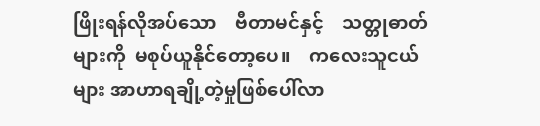ဖြိုးရန်လိုအပ်သော    ဗီတာမင်နှင့်    သတ္တုဓာတ် များကို  မစုပ်ယူနိုင်တော့ပေ။    ကလေးသူငယ်များ အာဟာရချို့တဲ့မှုဖြစ်ပေါ်လာ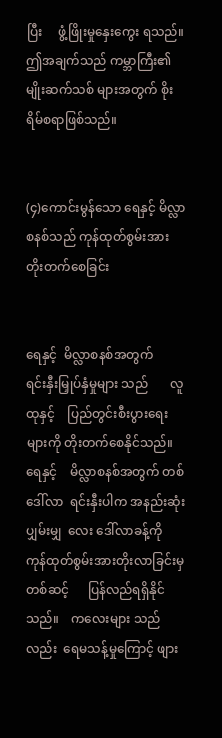ပြီး     ဖွံ့ဖြိုးမှုနှေးကွေး ရသည်။ ဤအချက်သည် ကမ္ဘာကြီး၏ မျိုးဆက်သစ် များအတွက် စိုးရိမ်စရာဖြစ်သည်။


(၄)ကောင်းမွန်သော ရေနှင့် မိလ္လာစနစ်သည် ကုန်ထုတ်စွမ်းအား တိုးတက်စေခြင်း


ရေနှင့်  မိလ္လာစနစ်အတွက်    ရင်းနှီးမြှုပ်နှံမှုများ သည်       လူထုနှင့်    ပြည်တွင်းစီးပွား‌ရေးများကို တိုးတက်စေနိုင်သည်။   ရေနှင့်    မိလ္လာစနစ်အတွက် တစ်ဒေါ်လာ  ရင်းနှီးပါက အနည်းဆုံးပျှမ်းမျှ  လေး ဒေါ်လာခန့်ကို    ကုန်ထုတ်စွမ်းအားတိုးလာခြင်းမှ တစ်ဆင့်      ပြန်လည်ရရှိနိုင်သည်။    ကလေးများ သည်လည်း  ရေမသန့်မှုကြောင့် ဖျား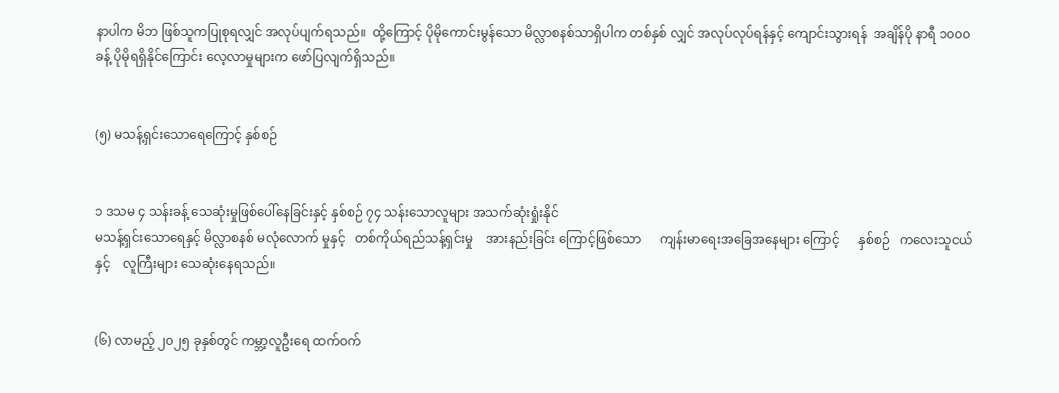နာပါက မိဘ ဖြစ်သူကပြုစုရလျှင် အလုပ်ပျက်ရသည်။  ထို့ကြောင့် ပိုမိုကောင်းမွန်သော မိလ္လာစနစ်သာရှိပါက တစ်နှစ် လျှင် အလုပ်လုပ်ရန်နှင့် ကျောင်းသွားရန်  အချိန်ပို နာရီ ၁၀၀၀ ခန့် ပိုမိုရရှိနိုင်ကြောင်း လေ့လာမှုများက ဖော်ပြလျက်ရှိသည်။


(၅) မသန့်ရှင်းသောရေကြောင့် နှစ်စဉ်


၁ ဒသမ ၄ သန်းခန့် သေဆုံးမှုဖြစ်ပေါ်နေခြင်းနှင့် နှစ်စဉ် ၇၄ သန်းသောလူများ အသက်ဆုံးရှုံးနိုင်
မသန့်ရှင်းသောရေနှင့် မိလ္လာစနစ် မလုံလောက် မှုနှင့်   တစ်ကိုယ်ရည်သန့်ရှင်းမှု    အားနည်းခြင်း ကြောင့်ဖြစ်သော      ကျန်းမာရေးအခြေအနေများ ကြောင့်      နှစ်စဉ်   ကလေးသူငယ်နှင့်    လူကြီးများ သေဆုံးနေရသည်။


(၆) လာမည့် ၂၀၂၅ ခုနှစ်တွင် ကမ္ဘာ့လူဦးရေ ထက်ဝက်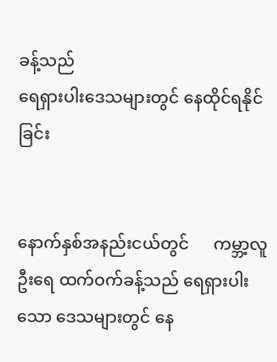ခန့်သည်
ရေရှားပါးဒေသများတွင် နေထိုင်ရနိုင်ခြင်း


နောက်နှစ်အနည်းငယ်တွင်      ကမ္ဘာ့လူဦးရေ ထက်ဝက်ခန့်သည် ရေရှားပါးသော ဒေသများတွင် နေ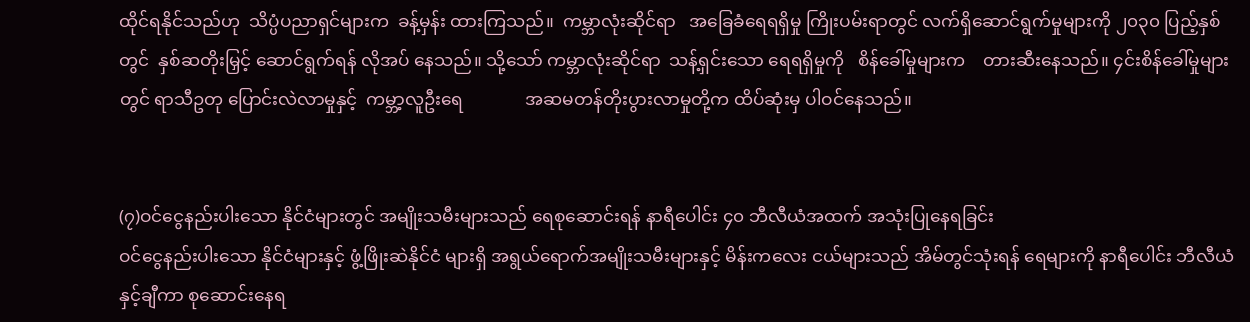ထိုင်ရနိုင်သည်ဟု  သိပ္ပံပညာရှင်များက  ခန့်မှန်း ထားကြသည်။  ကမ္ဘာလုံးဆိုင်ရာ   အခြေခံရေရရှိမှု ကြိုးပမ်းရာတွင် လက်ရှိဆောင်ရွက်မှုများကို ၂၀၃၀ ပြည့်နှစ်တွင်  နှစ်ဆတိုးမြှင့် ဆောင်ရွက်ရန် လိုအပ် နေသည်။ သို့သော် ကမ္ဘာလုံးဆိုင်ရာ  သန့်ရှင်းသော ရေရရှိမှုကို   စိန်ခေါ်မှုများက    တားဆီးနေသည်။ ၄င်းစိန်ခေါ်မှုများတွင် ရာသီဥတု ပြောင်းလဲလာမှုနှင့်  ကမ္ဘာ့လူဦးရေ              အဆမတန်တိုးပွားလာမှုတို့က ထိပ်ဆုံးမှ ပါဝင်နေသည်။


(၇)ဝင်ငွေနည်းပါးသော နိုင်ငံများတွင် အမျိုးသမီးများသည် ရေစုဆောင်းရန် နာရီပေါင်း ၄၀ ဘီလီယံအထက် အသုံးပြုနေရခြင်း
ဝင်ငွေနည်းပါးသော နိုင်ငံများနှင့် ဖွံ့ဖြိုးဆဲနိုင်ငံ များရှိ အရွယ်ရောက်အမျိုးသမီးများနှင့် မိန်းကလေး ငယ်များသည် အိမ်တွင်သုံးရန် ရေများကို နာရီပေါင်း ဘီလီယံနှင့်ချီကာ စုဆောင်းနေရ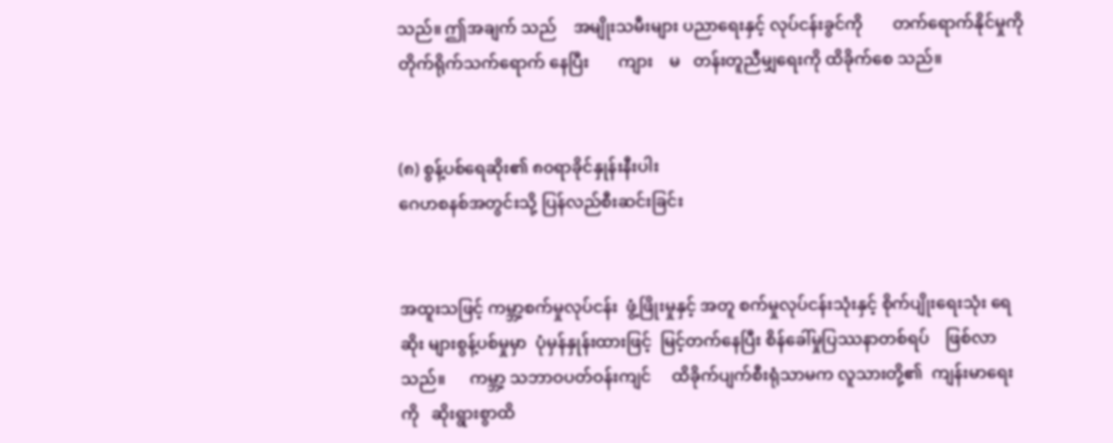သည်။ ဤအချက် သည်    အမျိုးသမီးများ ပညာရေးနှင့် လုပ်ငန်းခွင်ကို       တက်ရောက်နိုင်မှုကို    တိုက်ရိုက်သက်ရောက် နေပြီး       ကျား    မ   တန်းတူညီမျှရေးကို ထိခိုက်စေ သည်။


(၈) စွန့်ပစ်ရေဆိုး၏ ၈၀ရာခိုင်နှုန်းနီးပါး
ဂေဟစနစ်အတွင်းသို့ ပြန်လည်စီးဆင်းခြင်း


အထူးသဖြင့် ကမ္ဘာ့စက်မှုလုပ်ငန်း  ဖွံ့ဖြိုးမှုနှင့် အတူ စက်မှုလုပ်ငန်းသုံးနှင့် စိုက်ပျိုးရေးသုံး ရေဆိုး များစွန့်ပစ်မှုမှာ  ပုံမှန်နှုန်းထားဖြင့်  မြင့်တက်နေပြီး စိန်ခေါ်မှုပြဿနာတစ်ရပ်    ဖြစ်လာသည်။      ကမ္ဘာ့ သဘာဝပတ်ဝန်းကျင်     ထိခိုက်ပျက်စီးရုံသာမက လူသားတို့၏  ကျန်းမာရေးကို   ဆိုးရွားစွာထိ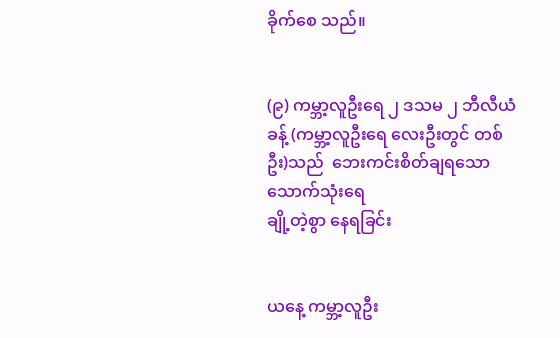ခိုက်စေ သည်။


(၉) ကမ္ဘာ့လူဦးရေ ၂ ဒသမ ၂ ဘီလီယံခန့် (ကမ္ဘာ့လူဦးရေ လေးဦးတွင် တစ်ဦး)သည်  ဘေးကင်းစိတ်ချရသော သောက်သုံးရေ
ချို့တဲ့စွာ နေရခြင်း


ယနေ့ ကမ္ဘာ့လူဦး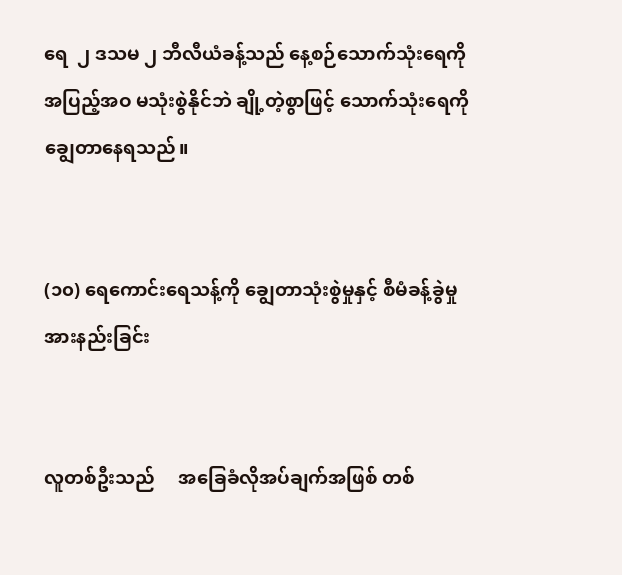ရေ  ၂ ဒသမ ၂ ဘီလီယံခန့်သည် နေ့စဉ်သောက်သုံးရေကို အပြည့်အဝ မသုံးစွဲနိုင်ဘဲ ချို့တဲ့စွာဖြင့် သောက်သုံးရေကို ချွေတာနေရသည်။


(၁၀) ရေကောင်းရေသန့်ကို ချွေတာသုံးစွဲမှုနှင့် စီမံခန့်ခွဲမှု အားနည်းခြင်း


လူတစ်ဦးသည်     အခြေခံလိုအပ်ချက်အဖြစ် တစ်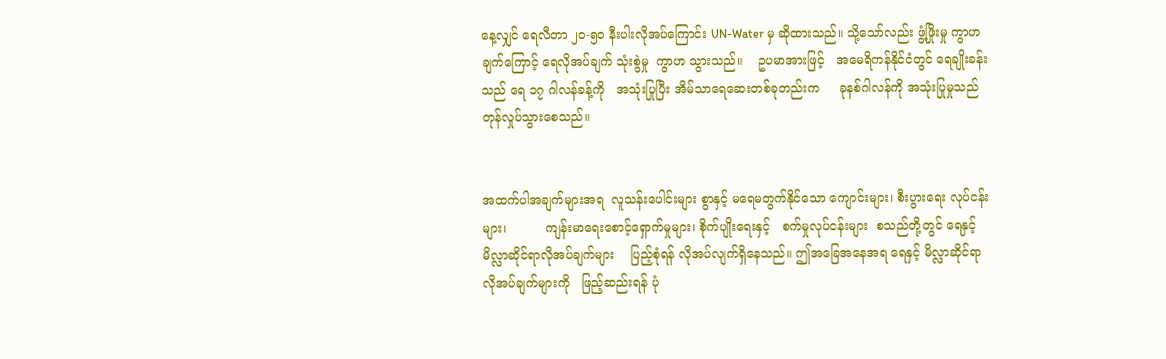နေ့လျှင် ရေလီတာ ၂၀-၅၀ နီးပါးလိုအပ်ကြောင်း UN-Water မှ ဆိုထားသည်။ သို့သော်လည်း ဖွံ့ဖြိုးမှု ကွာဟချက်ကြောင့် ရေလိုအပ်ချက် သုံးစွဲမှု  ကွာဟ သွားသည်။    ဥပမာအားဖြင့်   အမေရိကန်နိုင်ငံတွင် ရေချိုးခန်းသည် ရေ ၁၇ ဂါလန်ခန့်ကို   အသုံးပြုပြီး အိမ်သာရေဆေးတစ်ခုတည်းက     ခုနစ်ဂါလန်ကို အသုံးပြုမှုသည် တုန်လှုပ်သွားစေသည်။


အထက်ပါအချက်များအရ  လူသန်းပေါင်းများ စွာနှင့် မရေမတွက်နိုင်သော ကျောင်းများ၊ စီးပွားရေး လုပ်ငန်းများ၊          ကျန်းမာရေးစောင့်ရှောက်မှုများ၊ စိုက်ပျိုးရေးနှင့်   စက်မှုလုပ်ငန်းများ  စသည်တို့တွင် ရေနှင့်မိလ္လာဆိုင်ရာလိုအပ်ချက်များ    ပြည့်စုံရန် လိုအပ်လျက်ရှိနေသည်။ ဤအခြေအနေအရ ရေနှင့် မိလ္လာဆိုင်ရာ   လိုအပ်ချက်များကို   ဖြည့်ဆည်းရန် ပုံ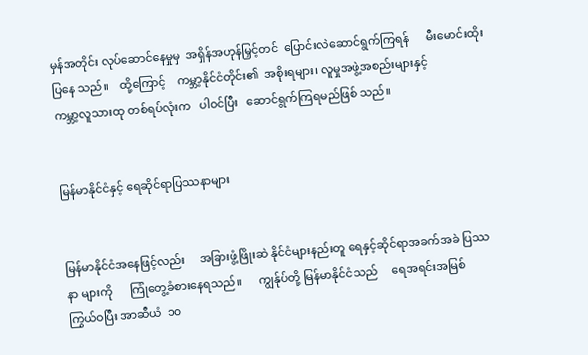မှန်အတိုင်း လုပ်ဆောင်နေမှုမှ  အရှိန်အဟုန်မြှင့်တင်  ပြောင်းလဲဆောင်ရွက်ကြရန်      မီးမောင်းထိုးပြနေ သည်။    ထို့ကြောင့်    ကမ္ဘာ့နိုင်ငံတိုင်း၏  အစိုးရများ၊ လူမှုအဖွဲ့အစည်းများနှင့်            ကမ္ဘာ့လူသားထု တစ်ရပ်လုံးက   ပါဝင်ပြီး   ဆောင်ရွက်ကြရမည်ဖြစ် သည်။


မြန်မာနိုင်ငံနှင့် ရေဆိုင်ရာပြဿနာများ


မြန်မာနိုင်ငံအနေဖြင့်လည်း     အခြားဖွံ့ဖြိုးဆဲ နိုင်ငံများနည်းတူ ရေနှင့်ဆိုင်ရာအခက်အခဲ ပြဿနာ များကို      ကြုံတွေ့ခံစားနေရသည်။      ကျွန်ုပ်တို့ မြန်မာနိုင်ငံသည်     ရေအရင်းအမြစ်    ကြွယ်ဝပြီး အာဆီယံ  ၁၀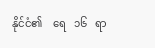နိုင်ငံ၏    ရေ   ၁၆   ရာ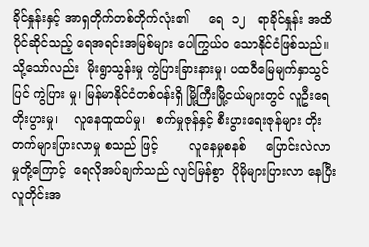ခိုင်နှုန်းနှင့် အာရှတိုက်တစ်တိုက်လုံး၏     ရေ  ၁၂   ရာခိုင်နှုန်း အထိ ပိုင်ဆိုင်သည့် ရေအရင်းအမြစ်များ ပေါကြွယ်ဝ သောနိုင်ငံဖြစ်သည်။ သို့သော်လည်း  မိုးရွာသွန်းမှု ကွဲပြားခြားနားမှု၊ ပထဝီမြေမျက်နှာသွင်ပြင် ကွဲပြား မှု၊ မြန်မာနိုင်ငံတစ်ဝန်းရှိ မြို့ကြီးမြို့ငယ်များတွင် လူဦးရေ တိုးပွားမှု၊    လူနေထူထပ်မှု၊   စက်မှုဇုန်နှင့် စီးပွားရေးဇုန်များ တိုးတက်များပြားလာမှု စသည် ဖြင့်        လူနေမှုစနစ်     ပြောင်းလဲလာမှုတို့ကြောင့်  ရေလိုအပ်ချက်သည် လျင်မြန်စွာ  ပိုမိုများပြားလာ နေပြီး လူတိုင်းအ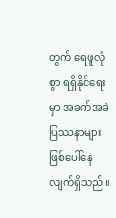တွက် ရေဖူလုံစွာ ရရှိနိုင်ရေးမှာ အခက်အခဲပြဿနာများ ဖြစ်ပေါ်နေလျက်ရှိသည်။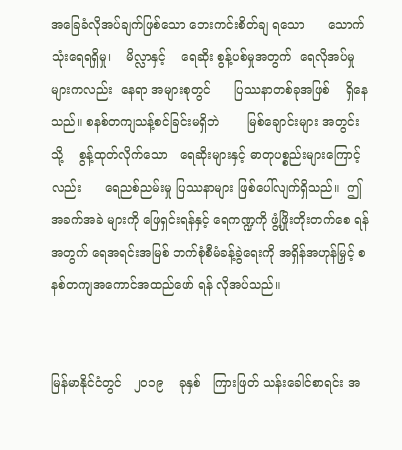အခြေခံလိုအပ်ချက်ဖြစ်သော ဘေးကင်းစိတ်ချ ရသော      သောက်သုံးရေရရှိမှု၊    မိလ္လာနှင့်    ရေဆိုး စွန့်ပစ်မှုအတွက်  ရေလိုအပ်မှုများကလည်း  နေရာ အများစုတွင်      ပြဿနာတစ်ခုအဖြစ်    ရှိနေသည်။ စနစ်တကျသန့်စင်ခြင်းမရှိဘဲ       မြစ်ချောင်းများ အတွင်းသို့    စွန့်ထုတ်လိုက်သော   ရေဆိုးများနှင့် ဓာတုပစ္စည်းများကြောင့်လည်း      ရေညစ်ညမ်းမှု ပြဿနာများ ဖြစ်ပေါ်လျက်ရှိသည်။  ဤအခက်အခဲ များကို ဖြေရှင်းရန်နှင့် ရေကဏ္ဍကို ဖွံ့ဖြိုးတိုးတက်စေ ရန်အတွက် ရေအရင်းအမြစ် ဘက်စုံစီမံခန့်ခွဲရေးကို အရှိန်အဟုန်မြှင့် စနစ်တကျအကောင်အထည်ဖော် ရန် လိုအပ်သည်။


မြန်မာနိုင်ငံတွင်   ၂၀၁၉    ခုနှစ်   ကြားဖြတ် သန်းခေါင်စာရင်း အ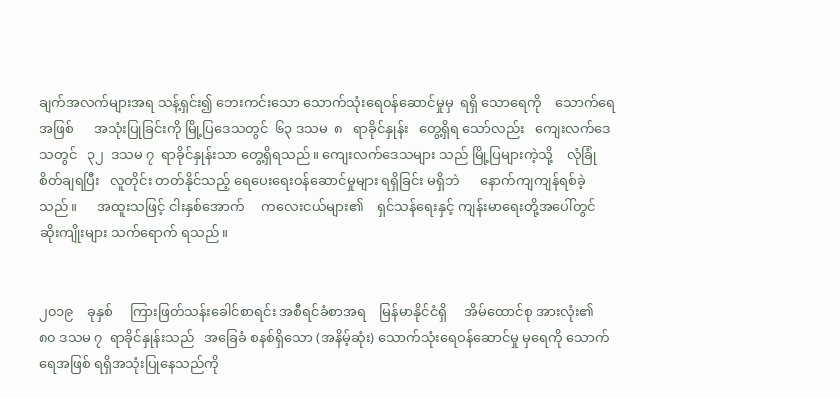ချက်အလက်များအရ သန့်ရှင်း၍ ဘေးကင်းသော သောက်သုံးရေဝန်ဆောင်မှုမှ  ရရှိ သောရေကို    သောက်ရေအဖြစ်      အသုံးပြုခြင်းကို မြို့ပြဒေသတွင်  ၆၃ ဒသမ  ၈   ရာခိုင်နှုန်း   တွေ့ရှိရ သော်လည်း   ကျေးလက်ဒေသတွင်   ၃၂  ဒသမ ၇  ရာခိုင်နှုန်းသာ တွေ့ရှိရသည်။ ကျေးလက်ဒေသများ သည် မြို့ပြများကဲ့သို့    လုံခြုံစိတ်ချရပြီး   လူတိုင်း တတ်နိုင်သည့် ရေပေးရေးဝန်ဆောင်မှုများ ရရှိခြင်း မရှိဘဲ      နောက်ကျကျန်ရစ်ခဲ့သည်။      အထူးသဖြင့် ငါးနှစ်အောက်     ကလေးငယ်များ၏    ရှင်သန်ရေးနှင့် ကျန်းမာရေးတို့အပေါ်တွင် ဆိုးကျိုးများ သက်ရောက် ရသည်။


၂၀၁၉    ခုနှစ်     ကြားဖြတ်သန်းခေါင်စာရင်း အစီရင်ခံစာအရ    မြန်မာနိုင်ငံရှိ     အိမ်ထောင်စု အားလုံး၏  ၈၀ ဒသမ ၇  ရာခိုင်နှုန်းသည်   အခြေခံ စနစ်ရှိသော (အနိမ့်ဆုံး) သောက်သုံးရေဝန်ဆောင်မှု မှရေကို သောက်ရေအဖြစ် ရရှိအသုံးပြုနေသည်ကို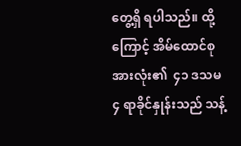တွေ့ရှိ ရပါသည်။ ထို့ကြောင့် အိမ်ထောင်စုအားလုံး၏  ၄၁ ဒသမ ၄ ရာခိုင်နှုန်းသည် သန့်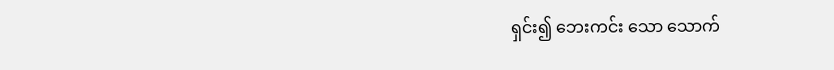ရှင်း၍ ဘေးကင်း သော သောက်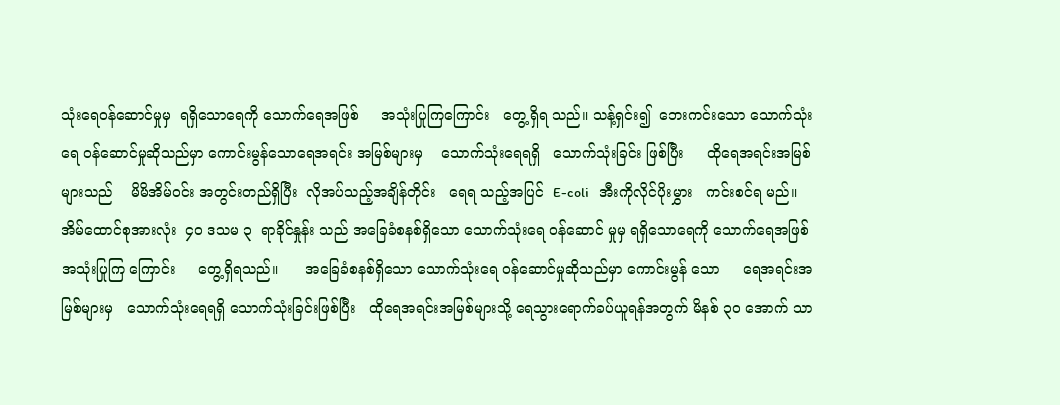သုံးရေဝန်ဆောင်မှုမှ  ရရှိသောရေကို သောက်ရေအဖြစ်     အသုံးပြုကြကြောင်း   တွေ့ရှိရ သည်။ သန့်ရှင်း၍  ဘေးကင်းသော သောက်သုံးရေ ဝန်ဆောင်မှုဆိုသည်မှာ ကောင်းမွန်သောရေအရင်း အမြစ်များမှ    သောက်သုံးရေရရှိ   သောက်သုံးခြင်း ဖြစ်ပြီး     ထိုရေအရင်းအမြစ်များသည်    မိမိအိမ်ဝင်း အတွင်းတည်ရှိပြီး  လိုအပ်သည့်အချိန်တိုင်း   ရေရ သည့်အပြင်  E-coli   အီးကိုလိုင်ပိုးမွှား   ကင်းစင်ရ မည်။ အိမ်ထောင်စုအားလုံး  ၄၀ ဒသမ ၃  ရာခိုင်နှုန်း သည် အခြေခံစနစ်ရှိသော သောက်သုံးရေ ဝန်ဆောင် မှုမှ ရရှိသောရေကို သောက်ရေအဖြစ်  အသုံးပြုကြ ကြောင်း     တွေ့ရှိရသည်။      အခြေခံစနစ်ရှိသော သောက်သုံးရေ ဝန်ဆောင်မှုဆိုသည်မှာ ကောင်းမွန် သော     ရေအရင်းအမြစ်များမှ   သောက်သုံးရေရရှိ သောက်သုံးခြင်းဖြစ်ပြီး   ထိုရေအရင်းအမြစ်များသို့ ရေသွားရောက်ခပ်ယူရန်အတွက် မိနစ် ၃၀ အောက် သာ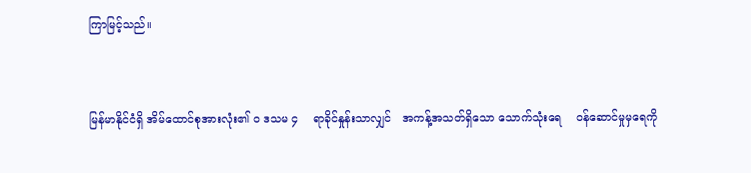ကြာမြင့်သည်။


မြန်မာနိုင်ငံရှိ အိမ်ထောင်စုအားလုံး၏ ၀ ဒသမ ၄    ရာခိုင်နှုန်းသာလျှင်   အကန့်အသတ်ရှိသော သောက်သုံးရေ    ဝန်ဆောင်မှုမှရေကို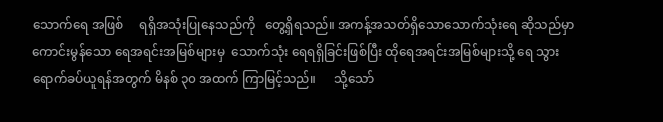သောက်ရေ အဖြစ်     ရရှိအသုံးပြုနေသည်ကို   တွေ့ရှိရသည်။ အကန့်အသတ်ရှိသောသောက်သုံးရေ ဆိုသည်မှာ ကောင်းမွန်သော ရေအရင်းအမြစ်များမှ  သောက်သုံး ရေရရှိခြင်းဖြစ်ပြီး ထိုရေအရင်းအမြစ်များသို့ ရေ သွားရောက်ခပ်ယူရန်အတွက် မိနစ် ၃၀ အထက် ကြာမြင့်သည်။      သို့သော်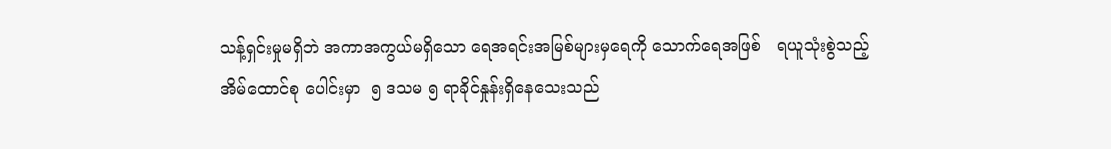သန့်ရှင်းမှုမရှိဘဲ အကာအကွယ်မရှိသော ရေအရင်းအမြစ်များမှရေကို သောက်ရေအဖြစ်   ရယူသုံးစွဲသည့်   အိမ်ထောင်စု ပေါင်းမှာ  ၅ ဒသမ ၅ ရာခိုင်နှုန်းရှိနေသေးသည်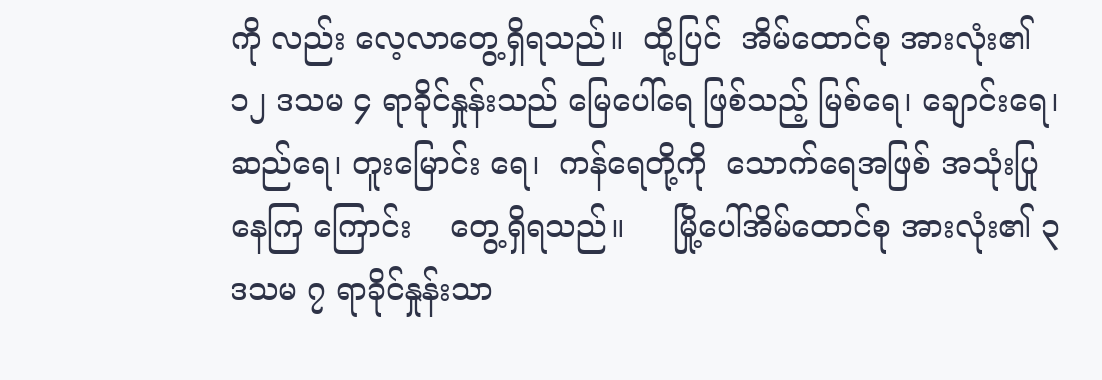ကို လည်း လေ့လာတွေ့ရှိရသည်။  ထို့ပြင်  အိမ်ထောင်စု အားလုံး၏  ၁၂ ဒသမ ၄ ရာခိုင်နှုန်းသည် မြေပေါ်ရေ ဖြစ်သည့် မြစ်ရေ၊ ချောင်းရေ၊ ဆည်ရေ၊ တူးမြောင်း ရေ၊  ကန်ရေတို့ကို  သောက်ရေအဖြစ် အသုံးပြုနေကြ ကြောင်း    တွေ့ရှိရသည်။     မြို့ပေါ်အိမ်ထောင်စု အားလုံး၏ ၃ ဒသမ ၇ ရာခိုင်နှုန်းသာ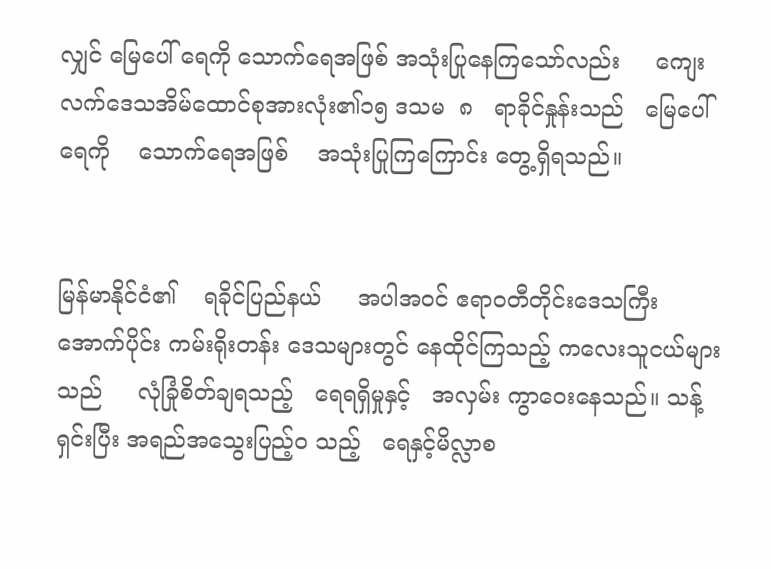လျှင် မြေပေါ် ရေကို သောက်ရေအဖြစ် အသုံးပြုနေကြသော်လည်း     ကျေးလက်ဒေသအိမ်ထောင်စုအားလုံး၏၁၅ ဒသမ  ၈   ရာခိုင်နှုန်းသည်   မြေပေါ် ရေကို    သောက်ရေအဖြစ်    အသုံးပြုကြကြောင်း တွေ့ရှိရသည်။


မြန်မာနိုင်ငံ၏    ရခိုင်ပြည်နယ်     အပါအဝင် ဧရာဝတီတိုင်းဒေသကြီးအောက်ပိုင်း ကမ်းရိုးတန်း ဒေသများတွင် နေထိုင်ကြသည့် ကလေးသူငယ်များ သည်     လုံခြုံစိတ်ချရသည့်   ရေရရှိမှုနှင့်   အလှမ်း ကွာဝေးနေသည်။ သန့်ရှင်းပြီး အရည်အသွေးပြည့်ဝ သည့်   ရေနှင့်မိလ္လာစ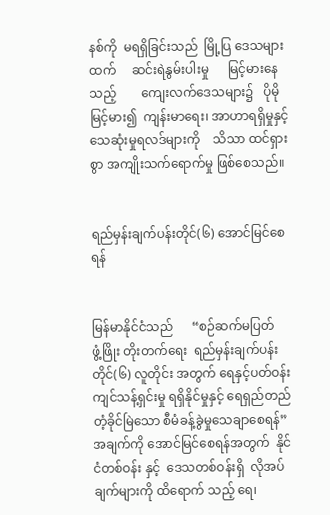နစ်ကို  မရရှိခြင်းသည်  မြို့ပြ ဒေသများထက်     ဆင်းရဲနွမ်းပါးမှု      မြင့်မားနေသည့်        ကျေးလက်ဒေသများ၌   ပိုမိုမြင့်မား၍  ကျန်းမာရေး၊ အာဟာရရှိမှုနှင့်     သေဆုံးမှုရလဒ်များကို    သိသာ ထင်ရှားစွာ အကျိုးသက်ရောက်မှု ဖြစ်စေသည်။


ရည်မှန်းချက်ပန်းတိုင်(၆) အောင်မြင်စေရန်


မြန်မာနိုင်ငံသည်      “စဉ်ဆက်မပြတ်    ဖွံ့ဖြိုး တိုးတက်ရေး  ရည်မှန်းချက်ပန်းတိုင်(၆) လူတိုင်း အတွက် ရေနှင့်ပတ်ဝန်းကျင်သန့်ရှင်းမှု ရရှိနိုင်မှုနှင့် ရေရှည်တည်တံ့ခိုင်မြဲသော စီမံခန့်ခွဲမှုသေချာစေရန်” အချက်ကို အောင်မြင်စေရန်အတွက်  နိုင်ငံတစ်ဝန်း နှင့်  ဒေသတစ်ဝန်းရှိ  လိုအပ်ချက်များကို ထိရောက် သည့် ရေ၊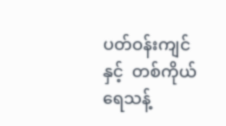ပတ်ဝန်းကျင်နှင့်  တစ်ကိုယ်ရေသန့်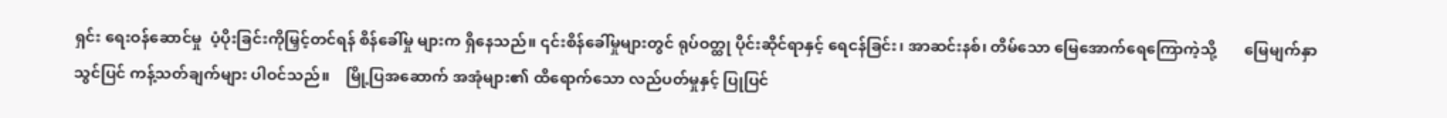ရှင်း ရေးဝန်ဆောင်မှု  ပံ့ပိုးခြင်းကိုမြှင့်တင်ရန် စိန်ခေါ်မှု များက ရှိနေသည်။ ၎င်းစိန်ခေါ်မှုများတွင် ရုပ်ဝတ္ထု ပိုင်းဆိုင်ရာနှင့် ရေငန်ခြင်း၊ အာဆင်းနစ်၊ တိမ်သော မြေအောက်ရေကြောကဲ့သို့       မြေမျက်နှာသွင်ပြင် ကန့်သတ်ချက်များ ပါဝင်သည်။    မြို့ပြအဆောက် အအုံများ၏ ထိရောက်သော လည်ပတ်မှုနှင့် ပြုပြင်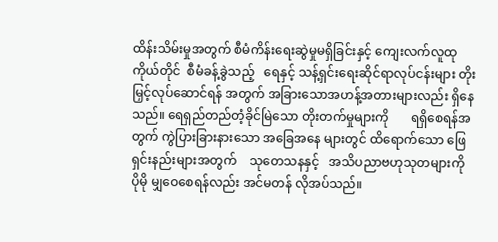ထိန်းသိမ်းမှုအတွက် စီမံကိန်းရေးဆွဲမှုမရှိခြင်းနှင့် ကျေးလက်လူထုကိုယ်တိုင်  စီမံခန့်ခွဲသည့်   ရေနှင့် သန့်ရှင်းရေးဆိုင်ရာလုပ်ငန်းများ တိုးမြှင့်လုပ်ဆောင်ရန် အတွက် အခြားသောအဟန့်အတားများလည်း ရှိနေ သည်။ ရေရှည်တည်တံ့ခိုင်မြဲသော တိုးတက်မှုများကို       ရရှိစေရန်အတွက် ကွဲပြားခြားနားသော အခြေအနေ များတွင် ထိရောက်သော ဖြေရှင်းနည်းများအတွက်    သုတေသနနှင့်   အသိပညာဗဟုသုတများကို    ပိုမို မျှဝေစေရန်လည်း အင်မတန် လိုအပ်သည်။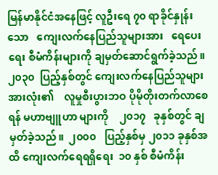မြန်မာနိုင်ငံအနေဖြင့် လူဦးရေ ၇၀ ရာခိုင်နှုန်း သော   ကျေးလက်နေပြည်သူများအား   ရေပေးရေး စီမံကိန်းများကို ချမှတ်ဆောင်ရွက်ခဲ့သည်။ ၂၀၃၀  ပြည့်နှစ်တွင် ကျေးလက်နေပြည်သူများအားလုံး၏    လူမှုစီးပွားဘဝ ပိုမိုတိုးတက်လာစေရန် မဟာဗျူဟာ များကို    ၂၀၁၇   ခုနှစ်တွင် ချမှတ်ခဲ့သည်။  ၂၀၀၀   ပြည့်နှစ်မှ ၂၀၁၁ ခုနှစ်အထိ ကျေးလက်ရေရရှိရေး  ၁၀ နှစ် စီမံကိန်း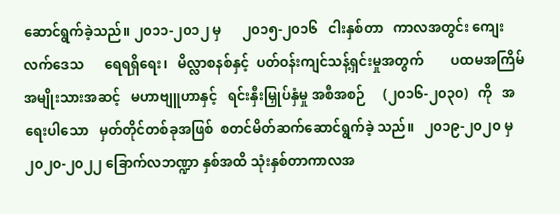ဆောင်ရွက်ခဲ့သည်။ ၂၀၁၁-၂၀၁၂ မှ      ၂၀၁၅-၂၀၁၆   ငါးနှစ်တာ   ကာလအတွင်း ကျေးလက်ဒေသ      ရေရရှိရေး၊   မိလ္လာစနစ်နှင့်  ပတ်ဝန်းကျင်သန့်ရှင်းမှုအတွက်        ပထမအကြိမ်      အမျိုးသားအဆင့်   မဟာဗျူဟာနှင့်   ရင်းနှီးမြှုပ်နှံမှု အစီအစဉ်     (၂၀၁၆-၂၀၃၀)   ကို   အရေးပါသော   မှတ်တိုင်တစ်ခုအဖြစ်  စတင်မိတ်ဆက်ဆောင်ရွက်ခဲ့ သည်။   ၂၀၁၉-၂၀၂၀ မှ၂၀၂၀-၂၀၂၂ ခြောက်လဘဏ္ဍာ နှစ်အထိ သုံးနှစ်တာကာလအ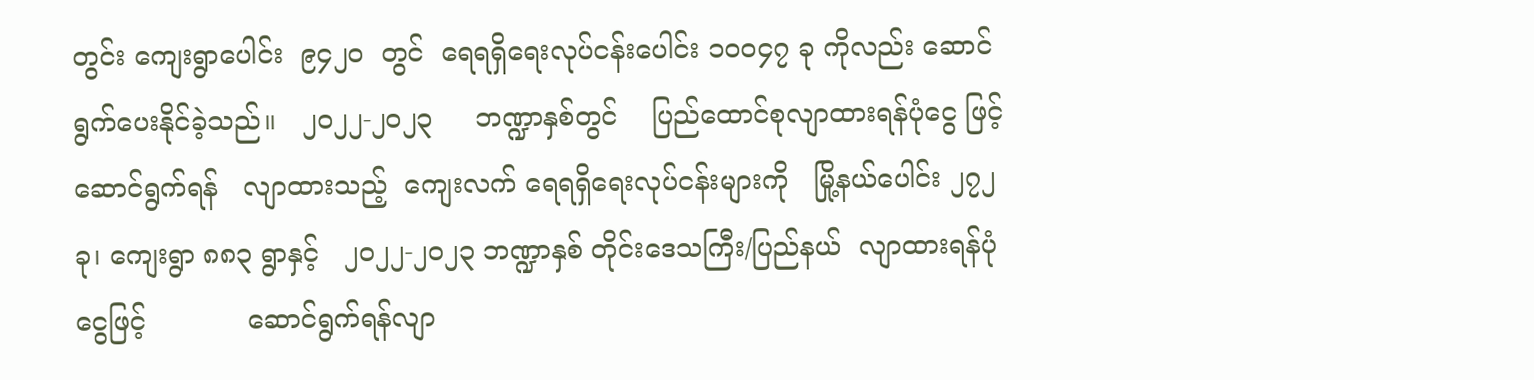တွင်း ကျေးရွာပေါင်း  ၉၄၂၀  တွင်  ရေရရှိရေးလုပ်ငန်းပေါင်း ၁၀၀၄၇ ခု ကိုလည်း ဆောင်ရွက်ပေးနိုင်ခဲ့သည်။   ၂၀၂၂-၂၀၂၃     ဘဏ္ဍာနှစ်တွင်    ပြည်ထောင်စုလျာထားရန်ပုံငွေ ဖြင့်ဆောင်ရွက်ရန်   လျာထားသည့်  ကျေးလက် ရေရရှိရေးလုပ်ငန်းများကို   မြို့နယ်ပေါင်း ၂၇၂  ခု၊ ကျေးရွာ ၈၈၃ ရွာနှင့်   ၂၀၂၂-၂၀၂၃ ဘဏ္ဍာနှစ် တိုင်းဒေသကြီး/ပြည်နယ်  လျာထားရန်ပုံငွေဖြင့်            ဆောင်ရွက်ရန်လျာ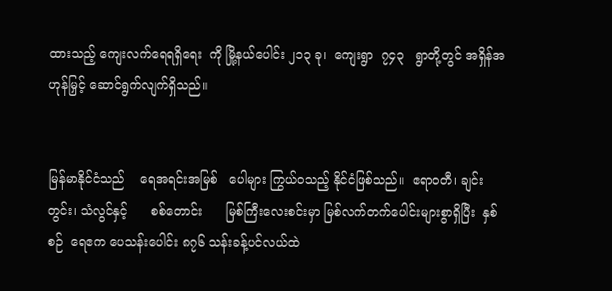ထားသည့် ကျေးလက်ရေရရှိရေး  ကို မြို့နယ်ပေါင်း ၂၁၃ ခု၊  ကျေးရွာ  ၇၄၃   ရွာတို့တွင် အရှိန်အဟုန်မြှင့် ဆောင်ရွက်လျက်ရှိသည်။


မြန်မာနိုင်ငံသည်    ရေအရင်းအမြစ်   ပေါများ ကြွယ်ဝသည့် နိုင်ငံဖြစ်သည်။  ဧရာဝတီ၊ ချင်းတွင်း၊ သံလွင်နှင့်      စစ်တောင်း      မြစ်ကြီးလေးစင်းမှာ မြစ်လက်တက်ပေါင်းများစွာရှိပြီး  နှစ်စဉ်  ရေဧက ပေသန်းပေါင်း ၈၇၆ သန်းခန့်ပင်လယ်ထဲ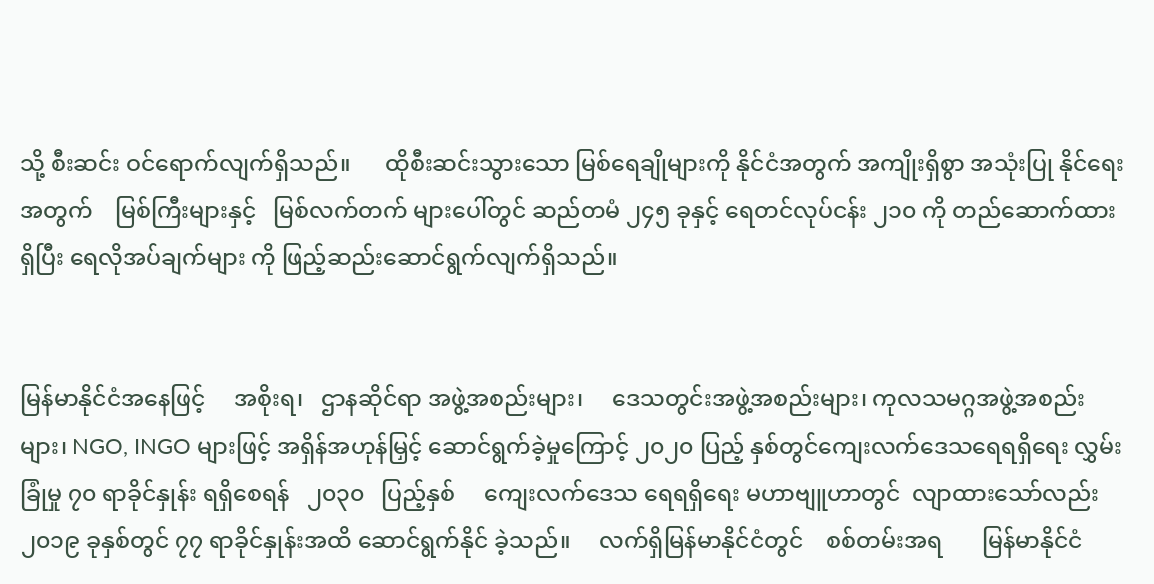သို့ စီးဆင်း ဝင်ရောက်လျက်ရှိသည်။      ထိုစီးဆင်းသွားသော မြစ်ရေချိုများကို နိုင်ငံအတွက် အကျိုးရှိစွာ အသုံးပြု နိုင်ရေးအတွက်    မြစ်ကြီးများနှင့်   မြစ်လက်တက် များပေါ်တွင် ဆည်တမံ ၂၄၅ ခုနှင့် ရေတင်လုပ်ငန်း ၂၁၀ ကို တည်ဆောက်ထားရှိပြီး ရေလိုအပ်ချက်များ ကို ဖြည့်ဆည်းဆောင်ရွက်လျက်ရှိသည်။


မြန်မာနိုင်ငံအနေဖြင့်     အစိုးရ၊   ဌာနဆိုင်ရာ အဖွဲ့အစည်းများ၊     ဒေသတွင်းအဖွဲ့အစည်းများ၊ ကုလသမဂ္ဂအဖွဲ့အစည်းများ၊ NGO, INGO များဖြင့် အရှိန်အဟုန်မြှင့် ဆောင်ရွက်ခဲ့မှုကြောင့် ၂၀၂၀ ပြည့် နှစ်တွင်ကျေးလက်ဒေသရေရရှိရေး လွှမ်းခြုံမှု ၇၀ ရာခိုင်နှုန်း ရရှိစေရန်   ၂၀၃၀   ပြည့်နှစ်     ကျေးလက်ဒေသ ရေရရှိရေး မဟာဗျူဟာတွင်  လျာထားသော်လည်း ၂၀၁၉ ခုနှစ်တွင် ၇၇ ရာခိုင်နှုန်းအထိ ဆောင်ရွက်နိုင် ခဲ့သည်။     လက်ရှိမြန်မာနိုင်ငံတွင်    စစ်တမ်းအရ       မြန်မာနိုင်ငံ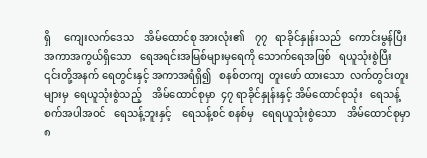ရှိ     ကျေးလက်ဒေသ    အိမ်ထောင်စု အားလုံး၏    ၇၇   ရာခိုင်နှုန်းသည်   ကောင်းမွန်ပြီး  အကာအကွယ်ရှိသော   ရေအရင်းအမြစ်များမှရေကို သောက်ရေအဖြစ်   ရယူသုံးစွဲပြီး    ၎င်းတို့အနက် ရေတွင်းနှင့် အကာအရံရှိ၍   စနစ်တကျ  တူးဖော် ထားသော  လက်တွင်းတူးများမှ  ရေယူသုံးစွဲသည့်    အိမ်ထောင်စုမှာ  ၄၇ ရာခိုင်နှုန်းနှင့် အိမ်ထောင်စုသုံး   ရေသန့်စက်အပါအဝင်   ရေသန့်ဘူးနှင့်    ရေသန့်စင် စနစ်မှ   ရေရယူသုံးစွဲသော    အိမ်ထောင်စုမှာ    ၈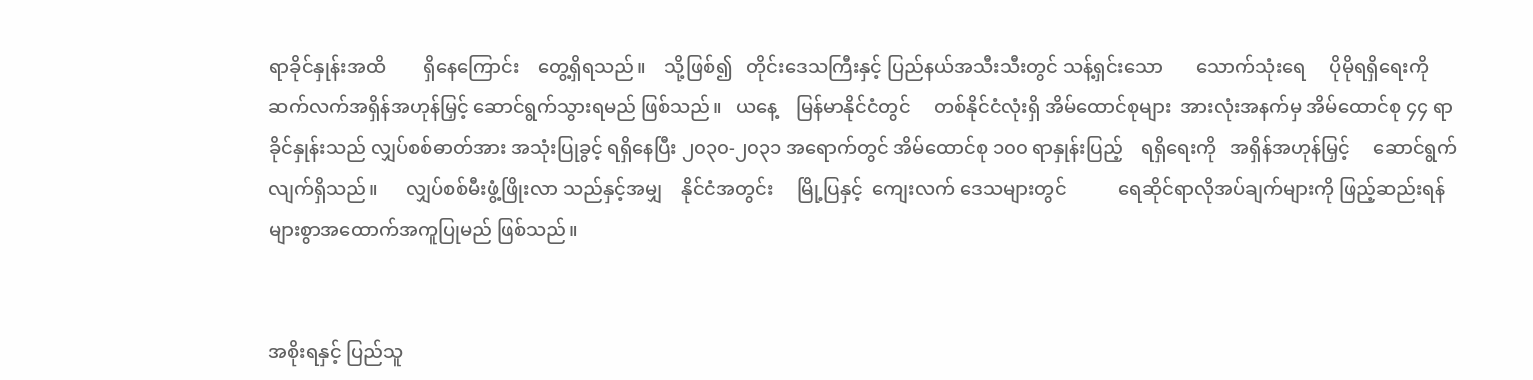ရာခိုင်နှုန်းအထိ        ရှိနေကြောင်း    တွေ့ရှိရသည်။    သို့ဖြစ်၍   တိုင်းဒေသကြီးနှင့် ပြည်နယ်အသီးသီးတွင် သန့်ရှင်းသော       သောက်သုံးရေ     ပိုမိုရရှိရေးကို   ဆက်လက်အရှိန်အဟုန်မြှင့် ဆောင်ရွက်သွားရမည် ဖြစ်သည်။   ယနေ့    မြန်မာနိုင်ငံတွင်     တစ်နိုင်ငံလုံးရှိ အိမ်ထောင်စုများ  အားလုံးအနက်မှ အိမ်ထောင်စု ၄၄ ရာခိုင်နှုန်းသည် လျှပ်စစ်ဓာတ်အား အသုံးပြုခွင့် ရရှိနေပြီး ၂၀၃၀-၂၀၃၁ အရောက်တွင် အိမ်ထောင်စု ၁၀၀ ရာနှုန်းပြည့်    ရရှိရေးကို   အရှိန်အဟုန်မြှင့်     ဆောင်ရွက်လျက်ရှိသည်။      လျှပ်စစ်မီးဖွံ့ဖြိုးလာ သည်နှင့်အမျှ    နိုင်ငံအတွင်း     မြို့ပြနှင့်  ကျေးလက် ဒေသများတွင်           ရေဆိုင်ရာလိုအပ်ချက်များကို ဖြည့်ဆည်းရန်   များစွာအထောက်အကူပြုမည် ဖြစ်သည်။


အစိုးရနှင့် ပြည်သူ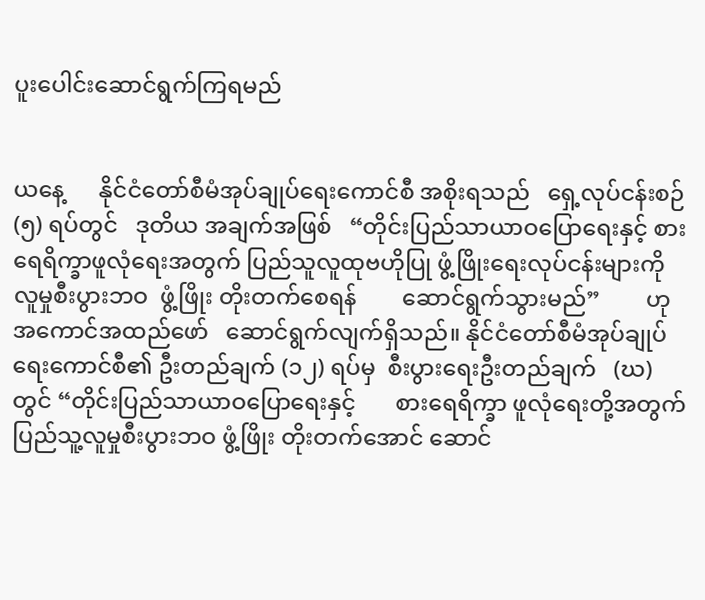ပူးပေါင်းဆောင်ရွက်ကြရမည်


ယနေ့      နိုင်ငံတော်စီမံအုပ်ချုပ်ရေးကောင်စီ အစိုးရသည်   ရှေ့လုပ်ငန်းစဉ် (၅) ရပ်တွင်   ဒုတိယ အချက်အဖြစ်   “တိုင်းပြည်သာယာဝပြောရေးနှင့် စားရေရိက္ခာဖူလုံရေးအတွက် ပြည်သူလူထုဗဟိုပြု ဖွံ့ဖြိုးရေးလုပ်ငန်းများကို     လူမှုစီးပွားဘဝ  ဖွံ့ဖြိုး တိုးတက်စေရန်        ဆောင်ရွက်သွားမည်”        ဟု အကောင်အထည်ဖော်   ဆောင်ရွက်လျက်ရှိသည်။ နိုင်ငံတော်စီမံအုပ်ချုပ်ရေးကောင်စီ၏ ဦးတည်ချက် (၁၂) ရပ်မှ  စီးပွားရေးဦးတည်ချက်   (ဃ)  တွင် “တိုင်းပြည်သာယာဝပြောရေးနှင့်       စားရေရိက္ခာ ဖူလုံရေးတို့အတွက် ပြည်သူ့လူမှုစီးပွားဘဝ ဖွံ့ဖြိုး တိုးတက်အောင် ဆောင်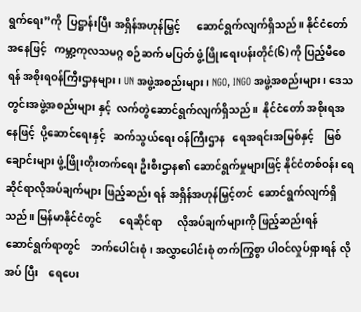ရွက်ရေး”ကို  ပြဋ္ဌာန်းပြီး အရှိန်အဟုန်မြှင့်      ဆောင်ရွက်လျက်ရှိသည်။ နိုင်ငံတော်အနေဖြင့်   ကမ္ဘာ့ကုလသမဂ္ဂ စဉ်ဆက် မပြတ် ဖွံ့ဖြိုးရေးပန်းတိုင်(၆) ကို ပြည့်မီစေရန် အစိုးရဝန်ကြီးဌာနများ၊ UN အဖွဲ့အစည်းများ၊ NGO, INGO အဖွဲ့အစည်းများ၊ ဒေသတွင်းအဖွဲ့အစည်းများ နှင့်  လက်တွဲဆောင်ရွက်လျက်ရှိသည်။  နိုင်ငံတော် အစိုးရအနေဖြင့်  ပို့ဆောင်ရေးနှင့်   ဆက်သွယ်ရေး ဝန်ကြီးဌာန   ရေအရင်းအမြစ်နှင့်    မြစ်ချောင်းများ ဖွံ့ဖြိုးတိုးတက်ရေး ဦးစီးဌာန၏ ဆောင်ရွက်မှုများဖြင့် နိုင်ငံတစ်ဝန်း ရေဆိုင်ရာလိုအပ်ချက်များ ဖြည့်ဆည်း ရန် အရှိန်အဟုန်မြှင့်တင်  ဆောင်ရွက်လျက်ရှိသည်။ မြန်မာနိုင်ငံတွင်       ရေဆိုင်ရာ      လိုအပ်ချက်များကို ဖြည့်ဆည်းရန်    ဆောင်ရွက်ရာတွင်    ဘက်ပေါင်းစုံ၊ အလွှာပေါင်းစုံ တက်ကြွစွာ ပါဝင်လှုပ်ရှားရန် လိုအပ် ပြီး    ရေပေး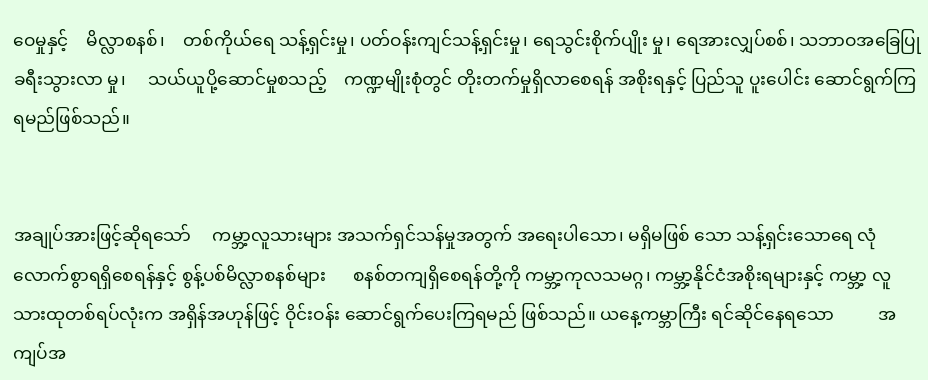ဝေမှုနှင့်    မိလ္လာစနစ်၊    တစ်ကိုယ်ရေ သန့်ရှင်းမှု၊ ပတ်ဝန်းကျင်သန့်ရှင်းမှု၊ ရေသွင်းစိုက်ပျိုး မှု၊ ရေအားလျှပ်စစ်၊ သဘာဝအခြေပြု ခရီးသွားလာ မှု၊     သယ်ယူပို့ဆောင်မှုစသည့်    ကဏ္ဍမျိုးစုံတွင် တိုးတက်မှုရှိလာစေရန် အစိုးရနှင့် ပြည်သူ ပူးပေါင်း ဆောင်ရွက်ကြရမည်ဖြစ်သည်။


အချုပ်အားဖြင့်ဆိုရသော်     ကမ္ဘာ့လူသားများ အသက်ရှင်သန်မှုအတွက် အရေးပါသော၊ မရှိမဖြစ် သော သန့်ရှင်းသောရေ လုံလောက်စွာရရှိစေရန်နှင့် စွန့်ပစ်မိလ္လာစနစ်များ      စနစ်တကျရှိစေရန်တို့ကို ကမ္ဘာ့ကုလသမဂ္ဂ၊ ကမ္ဘာ့နိုင်ငံအစိုးရများနှင့် ကမ္ဘာ့ လူသားထုတစ်ရပ်လုံးက အရှိန်အဟုန်ဖြင့် ဝိုင်းဝန်း ဆောင်ရွက်ပေးကြရမည် ဖြစ်သည်။ ယနေ့ကမ္ဘာကြီး ရင်ဆိုင်နေရသော          အကျပ်အ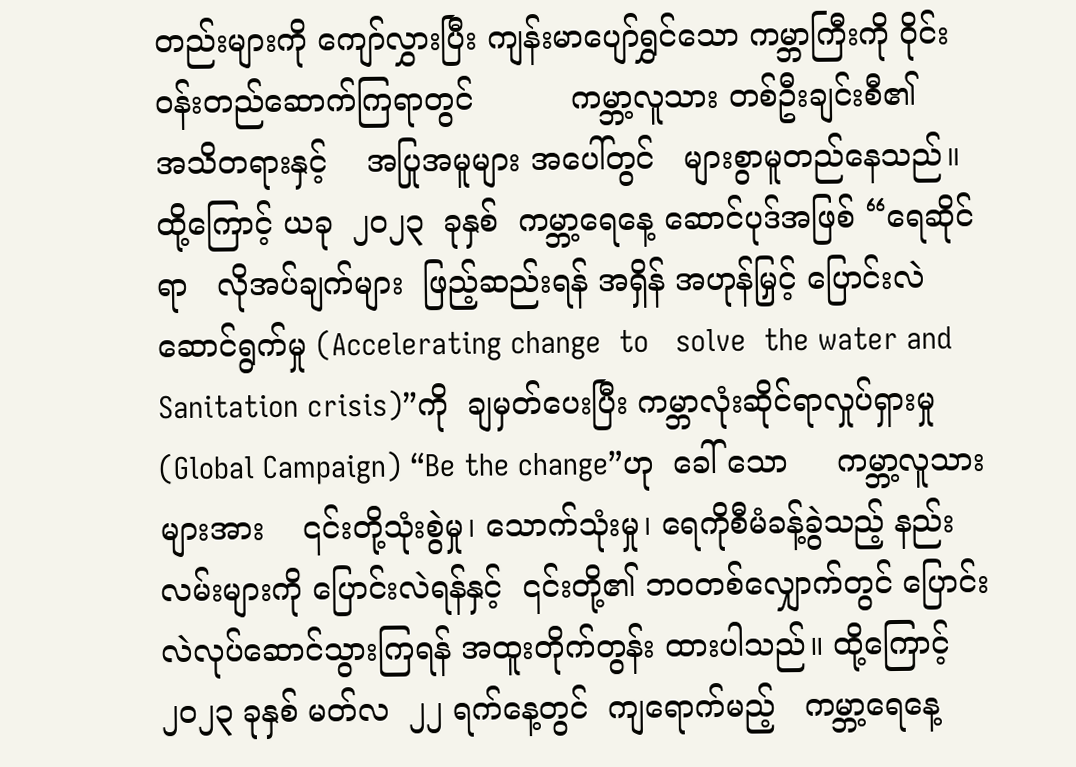တည်းများကို ကျော်လွှားပြီး ကျန်းမာပျော်ရွှင်သော ကမ္ဘာကြီးကို ဝိုင်းဝန်းတည်ဆောက်ကြရာတွင်          ကမ္ဘာ့လူသား တစ်ဦးချင်းစီ၏     အသိတရားနှင့်    အပြုအမူများ အပေါ်တွင်   များစွာမူတည်နေသည်။    ထို့ကြောင့် ယခု  ၂၀၂၃  ခုနှစ်  ကမ္ဘာ့ရေနေ့ ဆောင်ပုဒ်အဖြစ် “ရေဆိုင်ရာ   လိုအပ်ချက်များ  ဖြည့်ဆည်းရန် အရှိန် အဟုန်မြှင့် ပြောင်းလဲဆောင်ရွက်မှု (Accelerating change  to   solve  the water and Sanitation crisis)”ကို  ချမှတ်ပေးပြီး ကမ္ဘာလုံးဆိုင်ရာလှုပ်ရှားမှု (Global Campaign) “Be the change”ဟု  ခေါ် သော     ကမ္ဘာ့လူသားများအား    ၎င်းတို့သုံးစွဲမှု၊ သောက်သုံးမှု၊ ရေကိုစီမံခန့်ခွဲသည့် နည်းလမ်းများကို ပြောင်းလဲရန်နှင့်  ၎င်းတို့၏ ဘဝတစ်လျှောက်တွင် ပြောင်းလဲလုပ်ဆောင်သွားကြရန် အထူးတိုက်တွန်း ထားပါသည်။ ထို့ကြောင့်  ၂၀၂၃ ခုနှစ် မတ်လ  ၂၂ ရက်နေ့တွင်  ကျရောက်မည့်   ကမ္ဘာ့ရေနေ့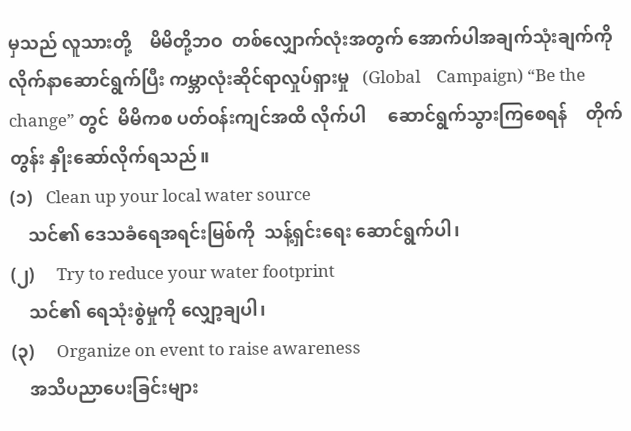မှသည် လူသားတို့    မိမိတို့ဘဝ  တစ်လျှောက်လုံးအတွက် အောက်ပါအချက်သုံးချက်ကို လိုက်နာဆောင်ရွက်ပြီး ကမ္ဘာလုံးဆိုင်ရာလှုပ်ရှားမှု   (Global    Campaign) “Be the change” တွင်  မိမိကစ ပတ်ဝန်းကျင်အထိ လိုက်ပါ     ဆောင်ရွက်သွားကြစေရန်    တိုက်တွန်း နှိုးဆော်လိုက်ရသည်။
(၁)   Clean up your local water source
    သင်၏ ဒေသခံရေအရင်းမြစ်ကို  သန့်ရှင်းရေး ဆောင်ရွက်ပါ၊
(၂)     Try to reduce your water footprint
    သင်၏ ရေသုံးစွဲမှုကို လျှော့ချပါ၊
(၃)     Organize on event to raise awareness
    အသိပညာပေးခြင်းများ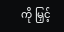ကို မြှင့်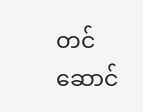တင်ဆောင်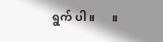ရွက် ပါ။      ။